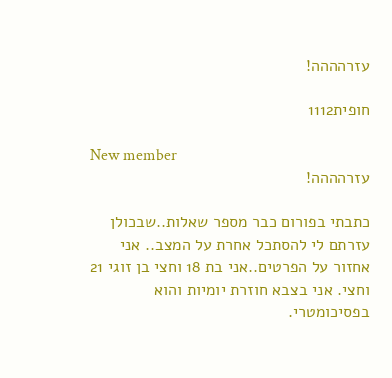עזרהההה!

חופית1112

New member
עזרהההה!

כתבתי בפורום כבר מספר שאלות..שבכולן עזרתם לי להסתכל אחרת על המצב.. אני אחזור על הפרטים..אני בת 18 וחצי בן זוגי 21 וחצי. אני בצבא חוזרת יומיות והוא בפסיכומטרי.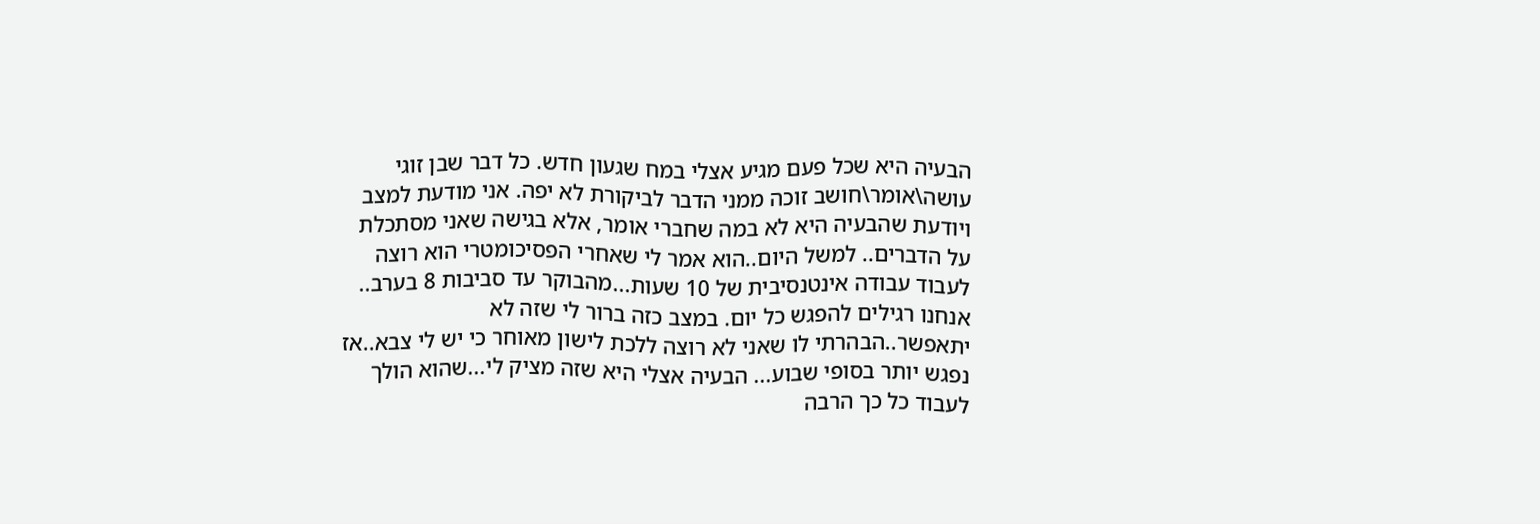הבעיה היא שכל פעם מגיע אצלי במח שגעון חדש. כל דבר שבן זוגי עושה\אומר\חושב זוכה ממני הדבר לביקורת לא יפה. אני מודעת למצב ויודעת שהבעיה היא לא במה שחברי אומר, אלא בגישה שאני מסתכלת על הדברים.. למשל היום..הוא אמר לי שאחרי הפסיכומטרי הוא רוצה לעבוד עבודה אינטנסיבית של 10 שעות...מהבוקר עד סביבות 8 בערב.. אנחנו רגילים להפגש כל יום. במצב כזה ברור לי שזה לא יתאפשר..הבהרתי לו שאני לא רוצה ללכת לישון מאוחר כי יש לי צבא..אז נפגש יותר בסופי שבוע... הבעיה אצלי היא שזה מציק לי...שהוא הולך לעבוד כל כך הרבה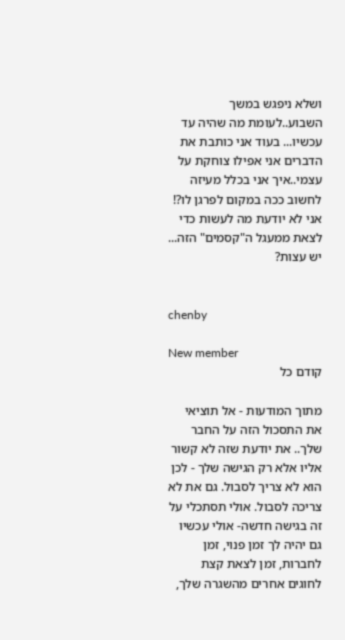ושלא ניפגש במשך השבוע..לעומת מה שהיה עד עכשיו... בעוד אני כותבת את הדברים אני אפילו צוחקת על עצמי..איך אני בכלל מעיזה לחשוב ככה במקום לפרגן לו?! אני לא יודעת מה לעשות כדי לצאת ממעגל ה"קסמים" הזה... יש עצות?


chenby

New member
קודם כל

מתוך המודעות - אל תוציאי את התסכול הזה על החבר שלך.. את יודעת שזה לא קשור אליו אלא רק הגישה שלך - לכן הוא לא צריך לסבול. גם את לא צריכה לסבול. אולי תסתכלי על זה בגישה חדשה- אולי עכשיו גם יהיה לך זמן פנוי, זמן לחברות, זמן לצאת קצת לחוגים אחרים מהשגרה שלך,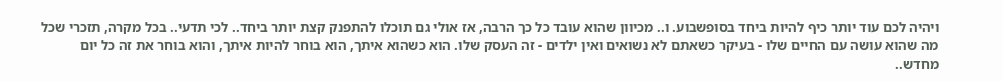ויהיה לכם עוד יותר כיף להיות ביחד בסופשבוע. ו.. מכיוון שהוא עובד כל כך הרבה, אז אולי גם תוכלו להתפנק קצת יותר ביחד.. לכי תדעי.. בכל מקרה, תזכרי שכל מה שהוא עושה עם החיים שלו - בעיקר כשאתם לא נשואים ואין ילדים - זה העסק שלו. הוא כשהוא איתך, הוא בוחר להיות איתך, והוא בוחר את זה כל יום מחדש..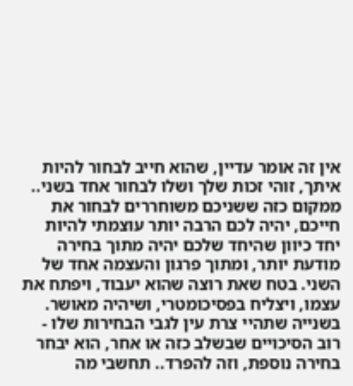אין זה אומר עדיין, שהוא חייב לבחור להיות איתך, זוהי זכות שלך ושלו לבחור אחד בשני.. ממקום כזה ששניכם משוחררים לבחור את חייכם, יהיה לכם הרבה יותר עוצמתי להיות יחד כיוון שהיחד שלכם יהיה מתוך בחירה מודעת יותר, ומתוך פרגון והעצמה אחד של השני. בטח שאת רוצה שהוא יעבוד, ויפתח את עצמו, ויצליח בפסיכומטרי, ושיהיה מאושר. בשנייה שתהיי צרת עין לגבי הבחירות שלו - רוב הסיכויים שבשלב כזה או אחר, הוא יבחר בחירה נוספת, וזה להפרד.. תחשבי מה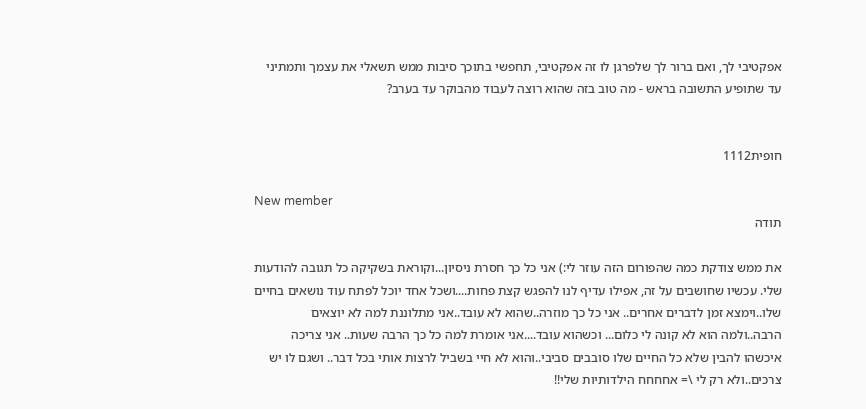אפקטיבי לך, ואם ברור לך שלפרגן לו זה אפקטיבי, תחפשי בתוכך סיבות ממש תשאלי את עצמך ותמתיני עד שתופיע התשובה בראש - מה טוב בזה שהוא רוצה לעבוד מהבוקר עד בערב?


חופית1112

New member
תודה

את ממש צודקת כמה שהפורום הזה עוזר לי:) אני כל כך חסרת ניסיון...וקוראת בשקיקה כל תגובה להודעות שלי. עכשיו שחושבים על זה, אפילו עדיף לנו להפגש קצת פחות....ושכל אחד יוכל לפתח עוד נושאים בחיים שלו..וימצא זמן לדברים אחרים.. אני כל כך מוזרה..שהוא לא עובד..אני מתלוננת למה לא יוצאים הרבה..ולמה הוא לא קונה לי כלום... וכשהוא עובד....אני אומרת למה כל כך הרבה שעות.. אני צריכה איכשהו להבין שלא כל החיים שלו סובבים סביבי..והוא לא חיי בשביל לרצות אותי בכל דבר.. ושגם לו יש צרכים..ולא רק לי \= אחחחח הילדותיות שלי!!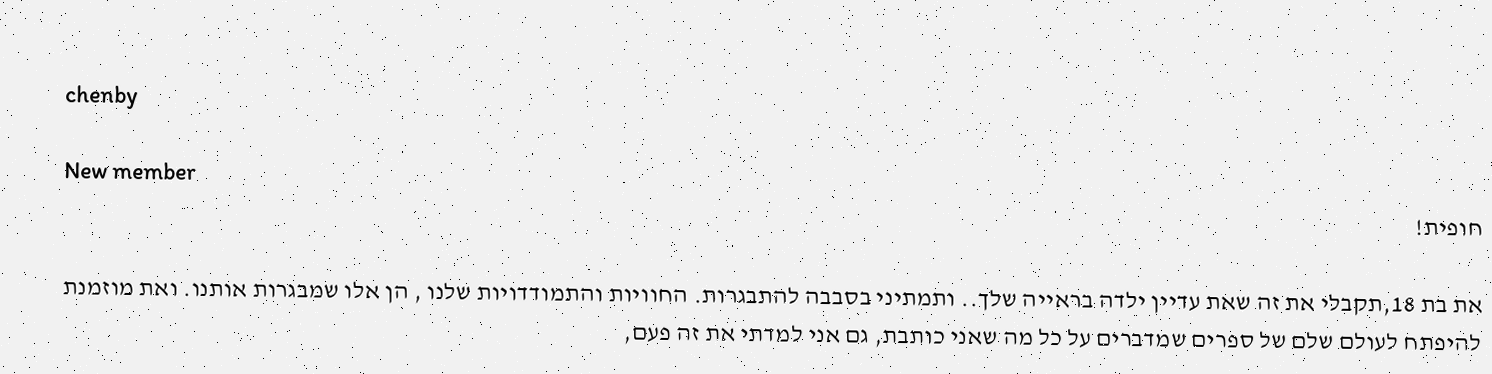chenby

New member
חופית!

את בת 18,תקבלי את זה שאת עדיין ילדה בראייה שלך.. ותמתיני בסבבה להתבגרות. החוויות והתמודדויות שלנו , הן אלו שמבגרות אותנו. ואת מוזמנת להיפתח לעולם שלם של ספרים שמדברים על כל מה שאני כותבת, גם אני למדתי את זה פעם,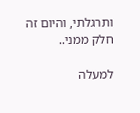ותרגלתי, והיום זה חלק ממני..

למעלה